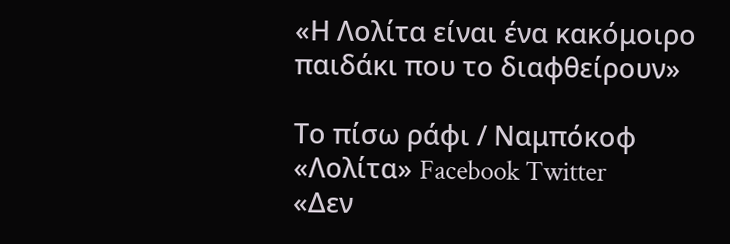«Η Λολίτα είναι ένα κακόμοιρο παιδάκι που το διαφθείρουν»

Το πίσω ράφι / Ναμπόκοφ «Λολίτα» Facebook Twitter
«Δεν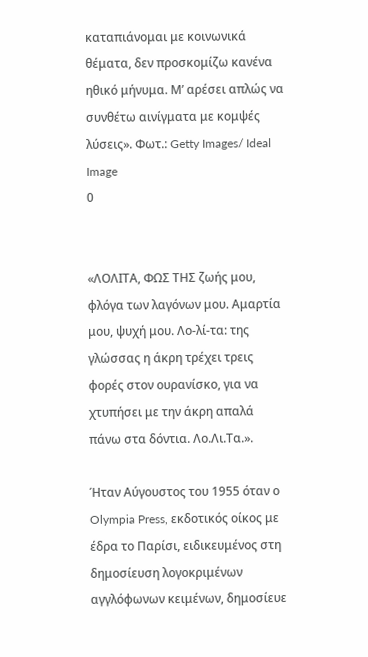καταπιάνομαι με κοινωνικά θέματα, δεν προσκομίζω κανένα ηθικό μήνυμα. Μ’ αρέσει απλώς να συνθέτω αινίγματα με κομψές λύσεις». Φωτ.: Getty Images/ Ideal Image
0


«ΛΟΛΙΤΑ, ΦΩΣ ΤΗΣ ζωής μου, φλόγα των λαγόνων μου. Αμαρτία μου, ψυχή μου. Λο-λί-τα: της γλώσσας η άκρη τρέχει τρεις φορές στον ουρανίσκο, για να χτυπήσει με την άκρη απαλά πάνω στα δόντια. Λο.Λι.Τα.».

Ήταν Αύγουστος του 1955 όταν ο Olympia Press, εκδοτικός οίκος με έδρα το Παρίσι, ειδικευμένος στη δημοσίευση λογοκριμένων αγγλόφωνων κειμένων, δημοσίευε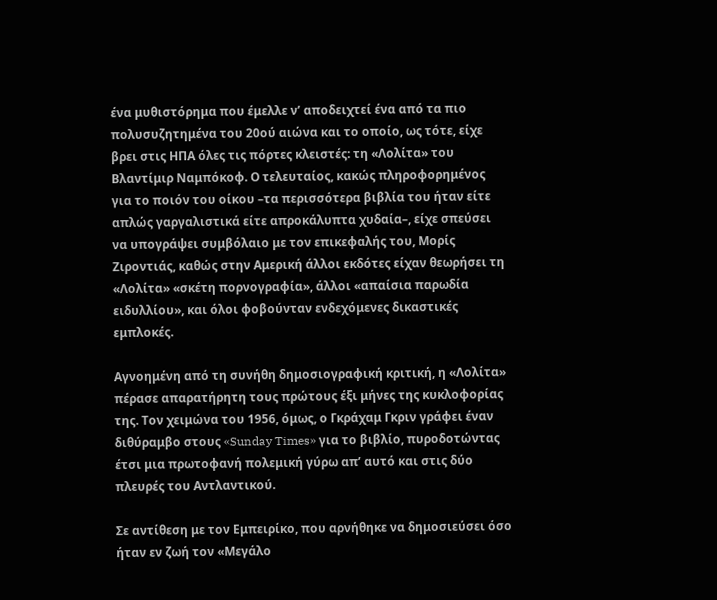ένα μυθιστόρημα που έμελλε ν’ αποδειχτεί ένα από τα πιο πολυσυζητημένα του 20ού αιώνα και το οποίο, ως τότε, είχε βρει στις ΗΠΑ όλες τις πόρτες κλειστές: τη «Λολίτα» του Βλαντίμιρ Ναμπόκοφ. Ο τελευταίος, κακώς πληροφορημένος για το ποιόν του οίκου –τα περισσότερα βιβλία του ήταν είτε απλώς γαργαλιστικά είτε απροκάλυπτα χυδαία–, είχε σπεύσει να υπογράψει συμβόλαιο με τον επικεφαλής του, Μορίς Ζιροντιάς, καθώς στην Αμερική άλλοι εκδότες είχαν θεωρήσει τη «Λολίτα» «σκέτη πορνογραφία», άλλοι «απαίσια παρωδία ειδυλλίου», και όλοι φοβούνταν ενδεχόμενες δικαστικές εμπλοκές.

Αγνοημένη από τη συνήθη δημοσιογραφική κριτική, η «Λολίτα» πέρασε απαρατήρητη τους πρώτους έξι μήνες της κυκλοφορίας της. Τον χειμώνα του 1956, όμως, ο Γκράχαμ Γκριν γράφει έναν διθύραμβο στους «Sunday Times» για το βιβλίο, πυροδοτώντας έτσι μια πρωτοφανή πολεμική γύρω απ’ αυτό και στις δύο πλευρές του Αντλαντικού.

Σε αντίθεση με τον Εμπειρίκο, που αρνήθηκε να δημοσιεύσει όσο ήταν εν ζωή τον «Μεγάλο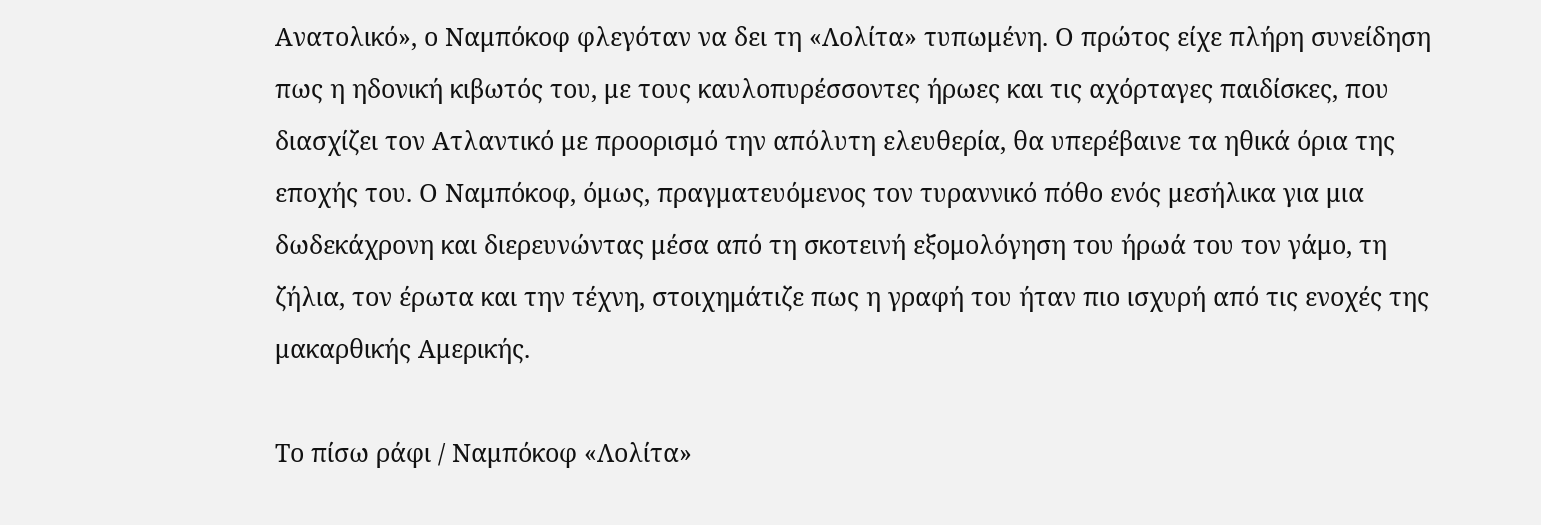Ανατολικό», ο Ναμπόκοφ φλεγόταν να δει τη «Λολίτα» τυπωμένη. Ο πρώτος είχε πλήρη συνείδηση πως η ηδονική κιβωτός του, με τους καυλοπυρέσσοντες ήρωες και τις αχόρταγες παιδίσκες, που διασχίζει τον Ατλαντικό με προορισμό την απόλυτη ελευθερία, θα υπερέβαινε τα ηθικά όρια της εποχής του. Ο Ναμπόκοφ, όμως, πραγματευόμενος τον τυραννικό πόθο ενός μεσήλικα για μια δωδεκάχρονη και διερευνώντας μέσα από τη σκοτεινή εξομολόγηση του ήρωά του τον γάμο, τη ζήλια, τον έρωτα και την τέχνη, στοιχημάτιζε πως η γραφή του ήταν πιο ισχυρή από τις ενοχές της μακαρθικής Αμερικής.

Το πίσω ράφι / Ναμπόκοφ «Λολίτα»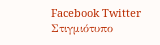Facebook Twitter
Στιγμιότυπο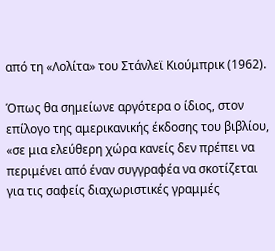από τη «Λολίτα» του Στάνλεϊ Κιούμπρικ (1962).

Όπως θα σημείωνε αργότερα ο ίδιος, στον επίλογο της αμερικανικής έκδοσης του βιβλίου, «σε μια ελεύθερη χώρα κανείς δεν πρέπει να περιμένει από έναν συγγραφέα να σκοτίζεται για τις σαφείς διαχωριστικές γραμμές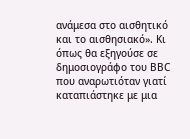ανάμεσα στο αισθητικό και το αισθησιακό». Κι όπως θα εξηγούσε σε δημοσιογράφο του ΒΒC που αναρωτιόταν γιατί καταπιάστηκε με μια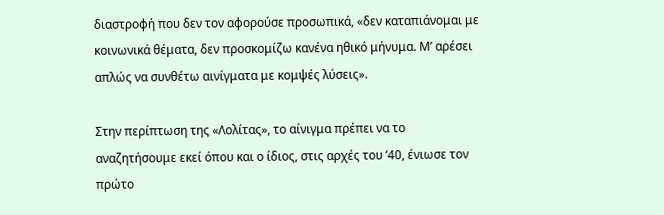διαστροφή που δεν τον αφορούσε προσωπικά, «δεν καταπιάνομαι με κοινωνικά θέματα, δεν προσκομίζω κανένα ηθικό μήνυμα. Μ’ αρέσει απλώς να συνθέτω αινίγματα με κομψές λύσεις».

Στην περίπτωση της «Λολίτας», το αίνιγμα πρέπει να το αναζητήσουμε εκεί όπου και ο ίδιος, στις αρχές του ’40, ένιωσε τον πρώτο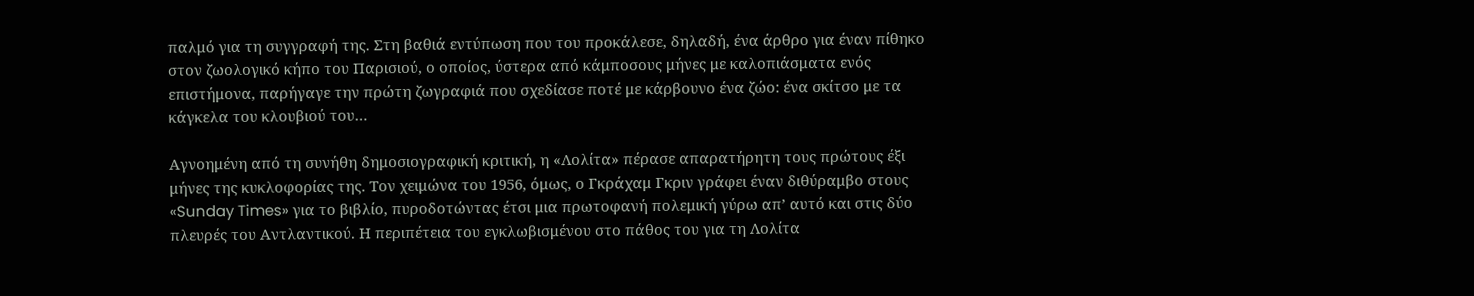παλμό για τη συγγραφή της. Στη βαθιά εντύπωση που του προκάλεσε, δηλαδή, ένα άρθρο για έναν πίθηκο στον ζωολογικό κήπο του Παρισιού, ο οποίος, ύστερα από κάμποσους μήνες με καλοπιάσματα ενός επιστήμονα, παρήγαγε την πρώτη ζωγραφιά που σχεδίασε ποτέ με κάρβουνο ένα ζώο: ένα σκίτσο με τα κάγκελα του κλουβιού του…

Αγνοημένη από τη συνήθη δημοσιογραφική κριτική, η «Λολίτα» πέρασε απαρατήρητη τους πρώτους έξι μήνες της κυκλοφορίας της. Τον χειμώνα του 1956, όμως, ο Γκράχαμ Γκριν γράφει έναν διθύραμβο στους «Sunday Times» για το βιβλίο, πυροδοτώντας έτσι μια πρωτοφανή πολεμική γύρω απ’ αυτό και στις δύο πλευρές του Αντλαντικού. Η περιπέτεια του εγκλωβισμένου στο πάθος του για τη Λολίτα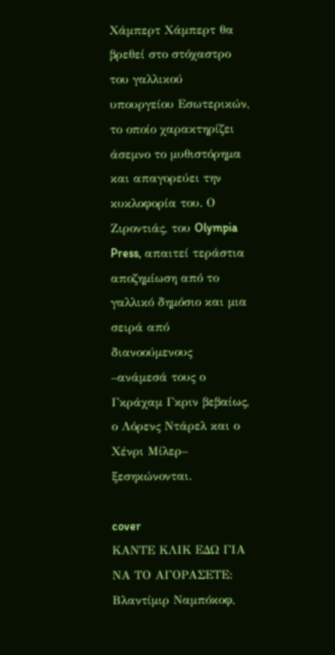Χάμπερτ Χάμπερτ θα βρεθεί στο στόχαστρο του γαλλικού υπουργείου Εσωτερικών, το οποίο χαρακτηρίζει άσεμνο το μυθιστόρημα και απαγορεύει την κυκλοφορία του. Ο Ζιροντιάς, του Olympia Press, απαιτεί τεράστια αποζημίωση από το γαλλικό δημόσιο και μια σειρά από διανοούμενους –ανάμεσά τους ο Γκράχαμ Γκριν βεβαίως, ο Λόρενς Ντάρελ και ο Χένρι Μίλερ– ξεσηκώνονται.

cover
ΚΑΝΤΕ ΚΛΙΚ ΕΔΩ ΓΙΑ ΝΑ ΤΟ ΑΓΟΡΑΣΕΤΕ:
Βλαντίμιρ Ναμπόκοφ,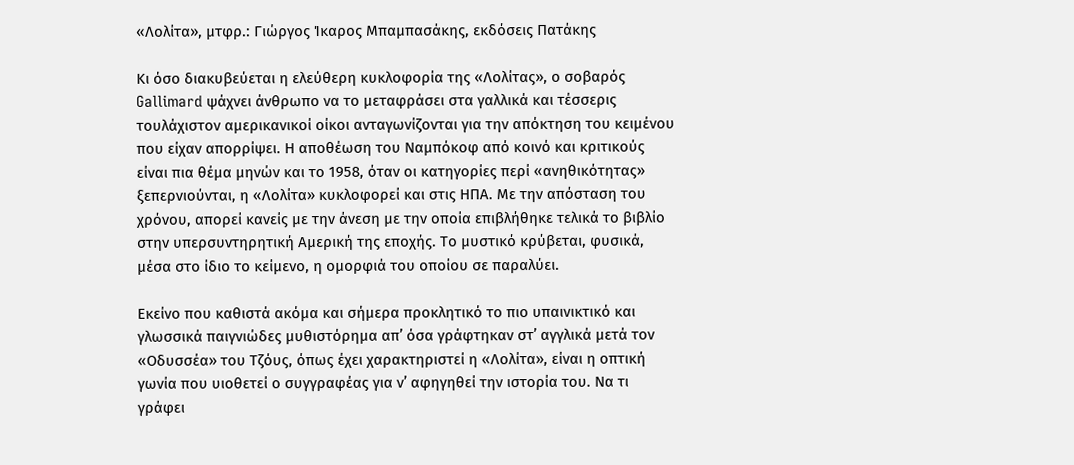«Λολίτα», μτφρ.: Γιώργος Ίκαρος Μπαμπασάκης, εκδόσεις Πατάκης

Κι όσο διακυβεύεται η ελεύθερη κυκλοφορία της «Λολίτας», ο σοβαρός Gallimard ψάχνει άνθρωπο να το μεταφράσει στα γαλλικά και τέσσερις τουλάχιστον αμερικανικοί οίκοι ανταγωνίζονται για την απόκτηση του κειμένου που είχαν απορρίψει. Η αποθέωση του Ναμπόκοφ από κοινό και κριτικούς είναι πια θέμα μηνών και το 1958, όταν οι κατηγορίες περί «ανηθικότητας» ξεπερνιούνται, η «Λολίτα» κυκλοφορεί και στις ΗΠΑ. Με την απόσταση του χρόνου, απορεί κανείς με την άνεση με την οποία επιβλήθηκε τελικά το βιβλίο στην υπερσυντηρητική Αμερική της εποχής. Το μυστικό κρύβεται, φυσικά, μέσα στο ίδιο το κείμενο, η ομορφιά του οποίου σε παραλύει.

Εκείνο που καθιστά ακόμα και σήμερα προκλητικό το πιο υπαινικτικό και γλωσσικά παιγνιώδες μυθιστόρημα απ’ όσα γράφτηκαν στ’ αγγλικά μετά τον «Οδυσσέα» του Τζόυς, όπως έχει χαρακτηριστεί η «Λολίτα», είναι η οπτική γωνία που υιοθετεί ο συγγραφέας για ν’ αφηγηθεί την ιστορία του. Να τι γράφει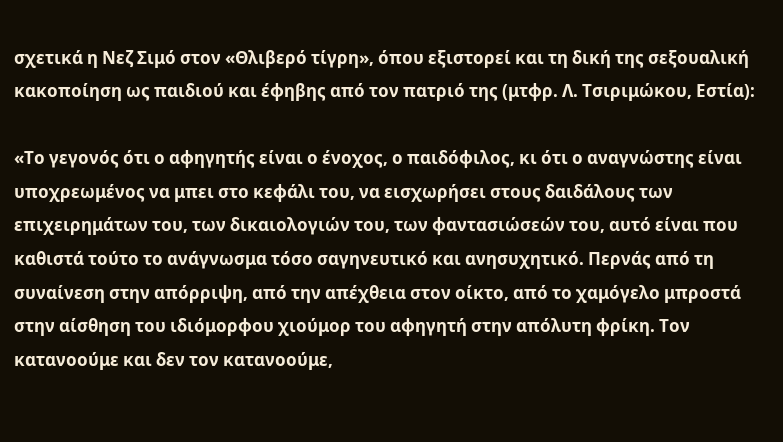σχετικά η Νεζ Σιμό στον «Θλιβερό τίγρη», όπου εξιστορεί και τη δική της σεξουαλική κακοποίηση ως παιδιού και έφηβης από τον πατριό της (μτφρ. Λ. Τσιριμώκου, Εστία):

«Το γεγονός ότι ο αφηγητής είναι ο ένοχος, ο παιδόφιλος, κι ότι ο αναγνώστης είναι υποχρεωμένος να μπει στο κεφάλι του, να εισχωρήσει στους δαιδάλους των επιχειρημάτων του, των δικαιολογιών του, των φαντασιώσεών του, αυτό είναι που καθιστά τούτο το ανάγνωσμα τόσο σαγηνευτικό και ανησυχητικό. Περνάς από τη συναίνεση στην απόρριψη, από την απέχθεια στον οίκτο, από το χαμόγελο μπροστά στην αίσθηση του ιδιόμορφου χιούμορ του αφηγητή στην απόλυτη φρίκη. Τον κατανοούμε και δεν τον κατανοούμε,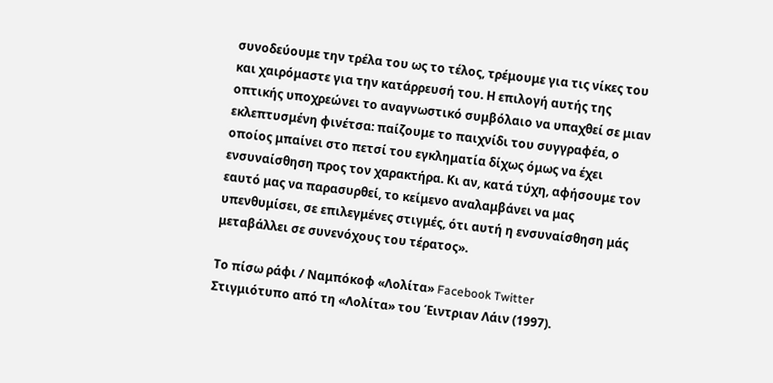συνοδεύουμε την τρέλα του ως το τέλος, τρέμουμε για τις νίκες του και χαιρόμαστε για την κατάρρευσή του. Η επιλογή αυτής της οπτικής υποχρεώνει το αναγνωστικό συμβόλαιο να υπαχθεί σε μιαν εκλεπτυσμένη φινέτσα: παίζουμε το παιχνίδι του συγγραφέα, ο οποίος μπαίνει στο πετσί του εγκληματία δίχως όμως να έχει ενσυναίσθηση προς τον χαρακτήρα. Κι αν, κατά τύχη, αφήσουμε τον εαυτό μας να παρασυρθεί, το κείμενο αναλαμβάνει να μας υπενθυμίσει, σε επιλεγμένες στιγμές, ότι αυτή η ενσυναίσθηση μάς μεταβάλλει σε συνενόχους του τέρατος».

Το πίσω ράφι / Ναμπόκοφ «Λολίτα» Facebook Twitter
Στιγμιότυπο από τη «Λολίτα» του Έιντριαν Λάιν (1997).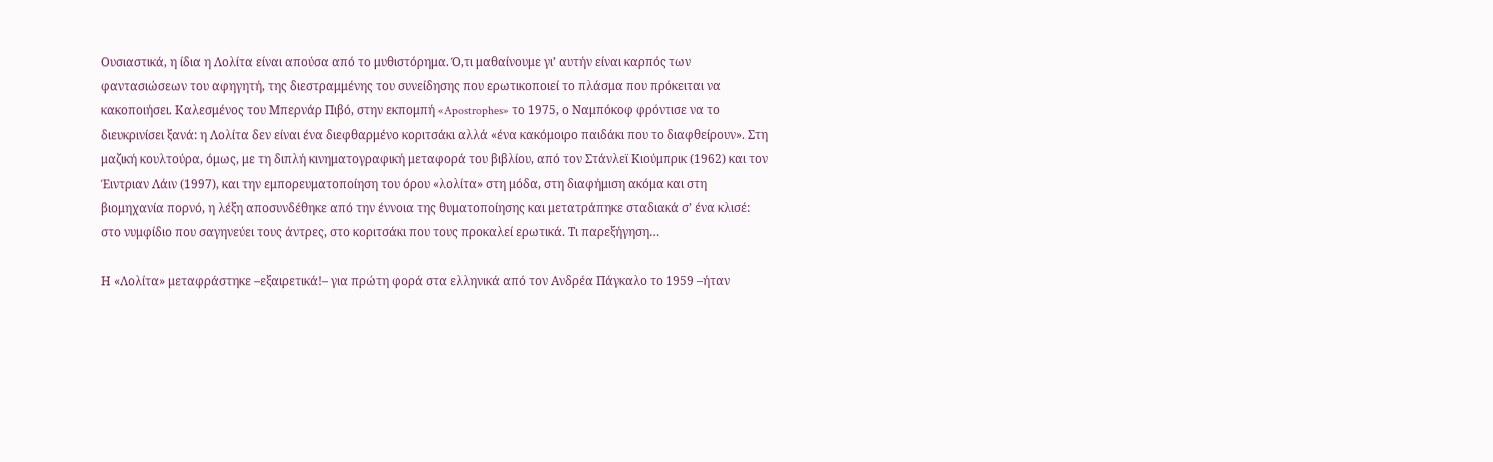Ουσιαστικά, η ίδια η Λολίτα είναι απούσα από το μυθιστόρημα. Ό,τι μαθαίνουμε γι’ αυτήν είναι καρπός των φαντασιώσεων του αφηγητή, της διεστραμμένης του συνείδησης που ερωτικοποιεί το πλάσμα που πρόκειται να κακοποιήσει. Καλεσμένος του Μπερνάρ Πιβό, στην εκπομπή «Apostrophes» το 1975, ο Ναμπόκοφ φρόντισε να το διευκρινίσει ξανά: η Λολίτα δεν είναι ένα διεφθαρμένο κοριτσάκι αλλά «ένα κακόμοιρο παιδάκι που το διαφθείρουν». Στη μαζική κουλτούρα, όμως, με τη διπλή κινηματογραφική μεταφορά του βιβλίου, από τον Στάνλεϊ Κιούμπρικ (1962) και τον Έιντριαν Λάιν (1997), και την εμπορευματοποίηση του όρου «λολίτα» στη μόδα, στη διαφήμιση ακόμα και στη βιομηχανία πορνό, η λέξη αποσυνδέθηκε από την έννοια της θυματοποίησης και μετατράπηκε σταδιακά σ’ ένα κλισέ: στο νυμφίδιο που σαγηνεύει τους άντρες, στο κοριτσάκι που τους προκαλεί ερωτικά. Τι παρεξήγηση…

Η «Λολίτα» μεταφράστηκε –εξαιρετικά!– για πρώτη φορά στα ελληνικά από τον Ανδρέα Πάγκαλο το 1959 –ήταν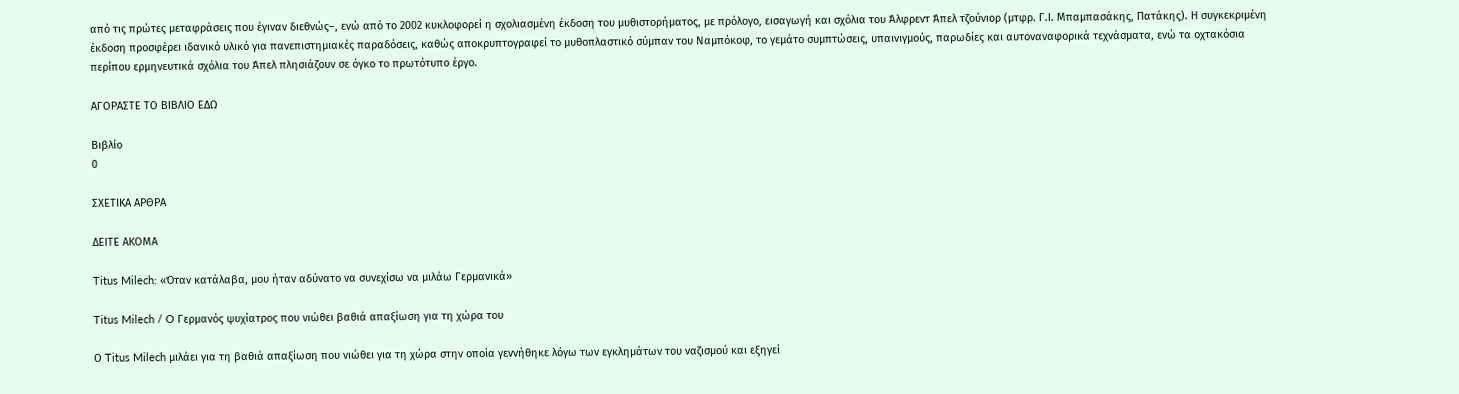από τις πρώτες μεταφράσεις που έγιναν διεθνώς–, ενώ από το 2002 κυκλοφορεί η σχολιασμένη έκδοση του μυθιστορήματος, με πρόλογο, εισαγωγή και σχόλια του Άλφρεντ Άπελ τζούνιορ (μτφρ. Γ.Ι. Μπαμπασάκης, Πατάκης). Η συγκεκριμένη έκδοση προσφέρει ιδανικό υλικό για πανεπιστημιακές παραδόσεις, καθώς αποκρυπτογραφεί το μυθοπλαστικό σύμπαν του Ναμπόκοφ, το γεμάτο συμπτώσεις, υπαινιγμούς, παρωδίες και αυτοναναφορικά τεχνάσματα, ενώ τα οχτακόσια περίπου ερμηνευτικά σχόλια του Άπελ πλησιάζουν σε όγκο το πρωτότυπο έργο.

ΑΓΟΡΑΣΤΕ ΤΟ ΒΙΒΛΙΟ ΕΔΩ

Βιβλίο
0

ΣΧΕΤΙΚΑ ΑΡΘΡΑ

ΔΕΙΤΕ ΑΚΟΜΑ

Titus Milech: «Όταν κατάλαβα, μου ήταν αδύνατο να συνεχίσω να μιλάω Γερμανικά»

Titus Milech / O Γερμανός ψυχίατρος που νιώθει βαθιά απαξίωση για τη χώρα του

Ο Titus Milech μιλάει για τη βαθιά απαξίωση που νιώθει για τη χώρα στην οποία γεννήθηκε λόγω των εγκλημάτων του ναζισμού και εξηγεί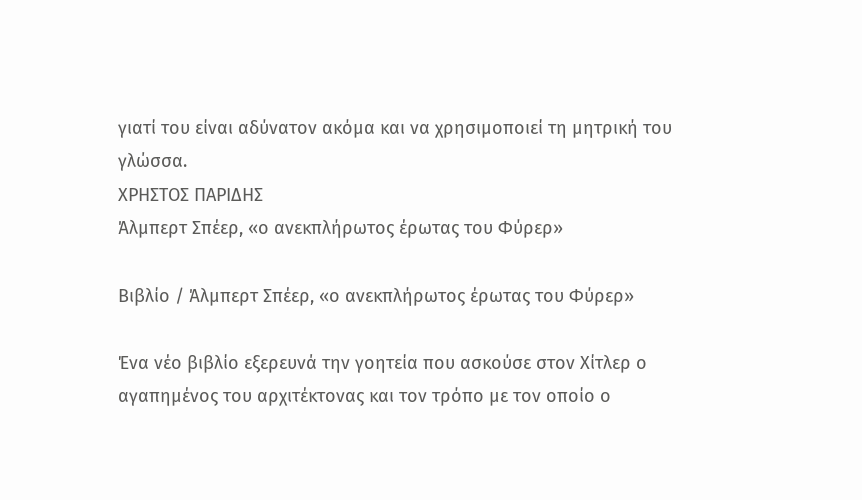γιατί του είναι αδύνατον ακόμα και να χρησιμοποιεί τη μητρική του γλώσσα.
ΧΡΗΣΤΟΣ ΠΑΡΙΔΗΣ
Άλμπερτ Σπέερ, «ο ανεκπλήρωτος έρωτας του Φύρερ»

Βιβλίο / Άλμπερτ Σπέερ, «ο ανεκπλήρωτος έρωτας του Φύρερ»

Ένα νέο βιβλίο εξερευνά την γοητεία που ασκούσε στον Χίτλερ ο αγαπημένος του αρχιτέκτονας και τον τρόπο με τον οποίο ο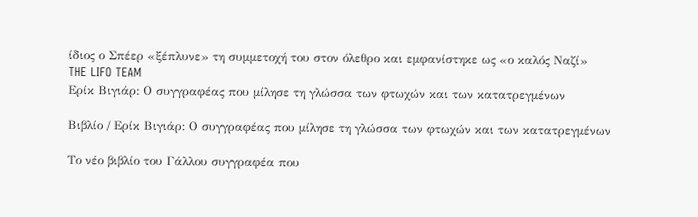ίδιος ο Σπέερ «ξέπλυνε» τη συμμετοχή του στον όλεθρο και εμφανίστηκε ως «ο καλός Ναζί»
THE LIFO TEAM
Ερίκ Βιγιάρ: Ο συγγραφέας που μίλησε τη γλώσσα των φτωχών και των κατατρεγμένων

Βιβλίο / Ερίκ Βιγιάρ: Ο συγγραφέας που μίλησε τη γλώσσα των φτωχών και των κατατρεγμένων

Το νέο βιβλίο του Γάλλου συγγραφέα που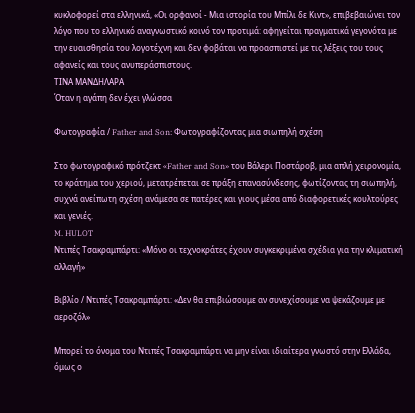κυκλοφορεί στα ελληνικά, «Οι ορφανοί - Μια ιστορία του Μπίλι δε Κιντ», επιβεβαιώνει τον λόγο που το ελληνικό αναγνωστικό κοινό τον προτιμά: αφηγείται πραγματικά γεγονότα με την ευαισθησία του λογοτέχνη και δεν φοβάται να προασπιστεί με τις λέξεις του τους αφανείς και τους ανυπεράσπιστους.
ΤΙΝΑ ΜΑΝΔΗΛΑΡΑ
Όταν η αγάπη δεν έχει γλώσσα

Φωτογραφία / Father and Son: Φωτογραφίζοντας μια σιωπηλή σχέση

Στο φωτογραφικό πρότζεκτ «Father and Son» του Βάλερι Ποστάροβ, μια απλή χειρονομία, το κράτημα του χεριού, μετατρέπεται σε πράξη επανασύνδεσης, φωτίζοντας τη σιωπηλή, συχνά ανείπωτη σχέση ανάμεσα σε πατέρες και γιους μέσα από διαφορετικές κουλτούρες και γενιές.
M. HULOT
Ντιπές Τσακραμπάρτι: «Μόνο οι τεχνοκράτες έχουν συγκεκριμένα σχέδια για την κλιματική αλλαγή»

Βιβλίο / Ντιπές Τσακραμπάρτι: «Δεν θα επιβιώσουμε αν συνεχίσουμε να ψεκάζουμε με αεροζόλ»

Μπορεί το όνομα του Ντιπές Τσακραμπάρτι να μην είναι ιδιαίτερα γνωστό στην Ελλάδα, όμως ο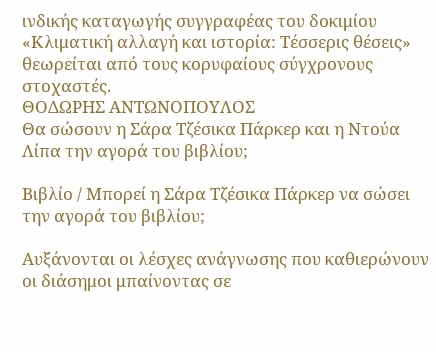ινδικής καταγωγής συγγραφέας του δοκιμίου «Κλιματική αλλαγή και ιστορία: Τέσσερις θέσεις» θεωρείται από τους κορυφαίους σύγχρονους στοχαστές.
ΘΟΔΩΡΗΣ ΑΝΤΩΝΟΠΟΥΛΟΣ
Θα σώσουν η Σάρα Τζέσικα Πάρκερ και η Ντούα Λίπα την αγορά του βιβλίου;

Βιβλίο / Μπορεί η Σάρα Τζέσικα Πάρκερ να σώσει την αγορά του βιβλίου;

Αυξάνονται οι λέσχες ανάγνωσης που καθιερώνουν οι διάσημοι μπαίνοντας σε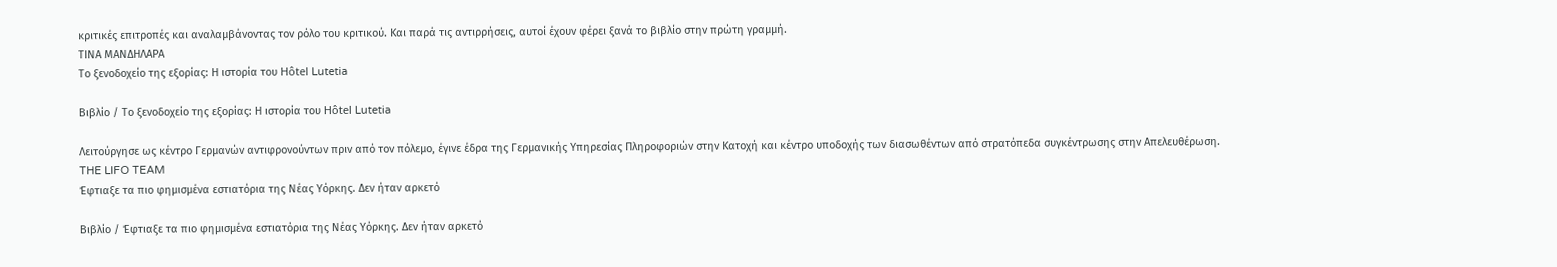κριτικές επιτροπές και αναλαμβάνοντας τον ρόλο του κριτικού. Και παρά τις αντιρρήσεις, αυτοί έχουν φέρει ξανά το βιβλίο στην πρώτη γραμμή.
ΤΙΝΑ ΜΑΝΔΗΛΑΡΑ
Το ξενοδοχείο της εξορίας: Η ιστορία του Hôtel Lutetia

Βιβλίο / Το ξενοδοχείο της εξορίας: Η ιστορία του Hôtel Lutetia

Λειτούργησε ως κέντρο Γερμανών αντιφρονούντων πριν από τον πόλεμο, έγινε έδρα της Γερμανικής Υπηρεσίας Πληροφοριών στην Κατοχή και κέντρο υποδοχής των διασωθέντων από στρατόπεδα συγκέντρωσης στην Απελευθέρωση.
THE LIFO TEAM
Έφτιαξε τα πιο φημισμένα εστιατόρια της Νέας Υόρκης. Δεν ήταν αρκετό

Βιβλίο / Έφτιαξε τα πιο φημισμένα εστιατόρια της Νέας Υόρκης. Δεν ήταν αρκετό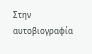Στην αυτοβιογραφία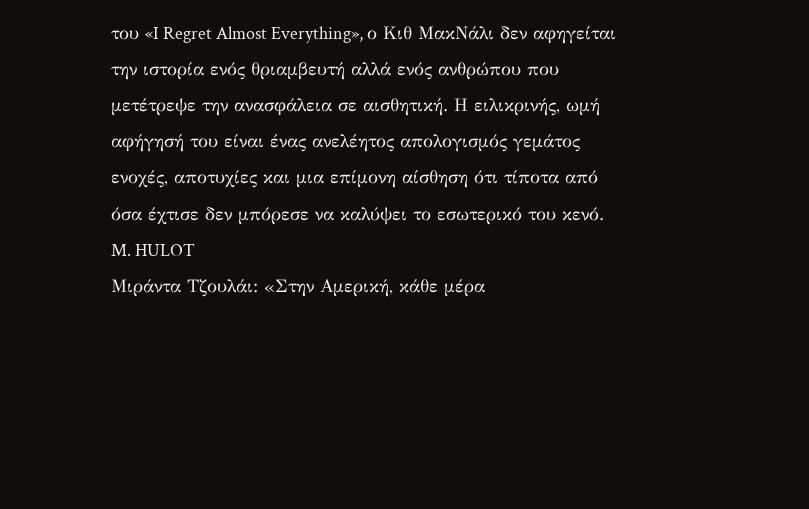του «I Regret Almost Everything», ο Κιθ ΜακΝάλι δεν αφηγείται την ιστορία ενός θριαμβευτή αλλά ενός ανθρώπου που μετέτρεψε την ανασφάλεια σε αισθητική. Η ειλικρινής, ωμή αφήγησή του είναι ένας ανελέητος απολογισμός γεμάτος ενοχές, αποτυχίες και μια επίμονη αίσθηση ότι τίποτα από όσα έχτισε δεν μπόρεσε να καλύψει το εσωτερικό του κενό.
M. HULOT
Μιράντα Τζουλάι: «Στην Αμερική, κάθε μέρα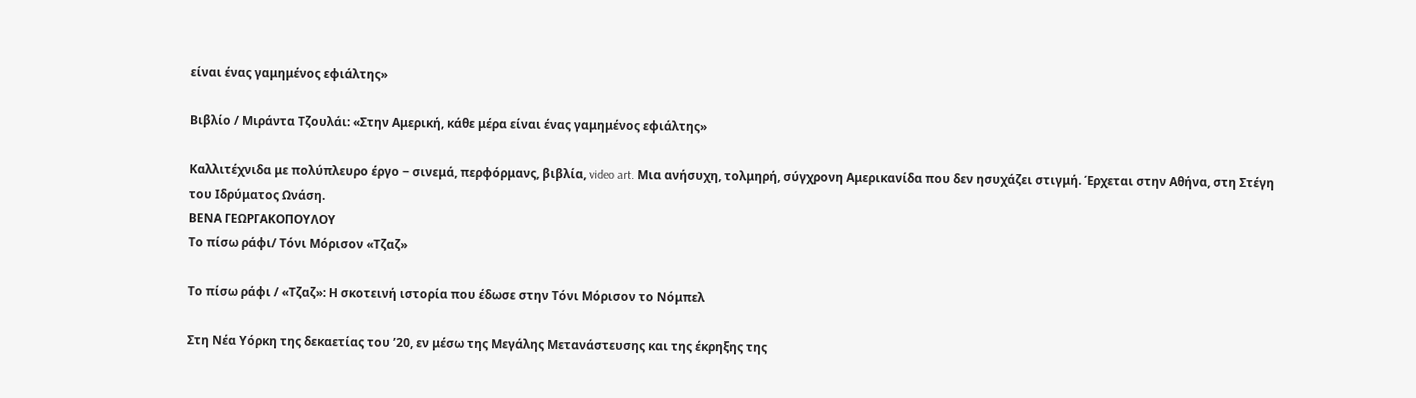είναι ένας γαμημένος εφιάλτης»

Βιβλίο / Μιράντα Τζουλάι: «Στην Αμερική, κάθε μέρα είναι ένας γαμημένος εφιάλτης»

Καλλιτέχνιδα με πολύπλευρο έργο ‒ σινεμά, περφόρμανς, βιβλία, video art. Μια ανήσυχη, τολμηρή, σύγχρονη Aμερικανίδα που δεν ησυχάζει στιγμή. Έρχεται στην Αθήνα, στη Στέγη του Ιδρύματος Ωνάση.
ΒΕΝΑ ΓΕΩΡΓΑΚΟΠΟΥΛΟΥ
Το πίσω ράφι/ Τόνι Μόρισον «Τζαζ»

Το πίσω ράφι / «Τζαζ»: Η σκοτεινή ιστορία που έδωσε στην Τόνι Μόρισον το Νόμπελ

Στη Νέα Υόρκη της δεκαετίας του ’20, εν μέσω της Μεγάλης Μετανάστευσης και της έκρηξης της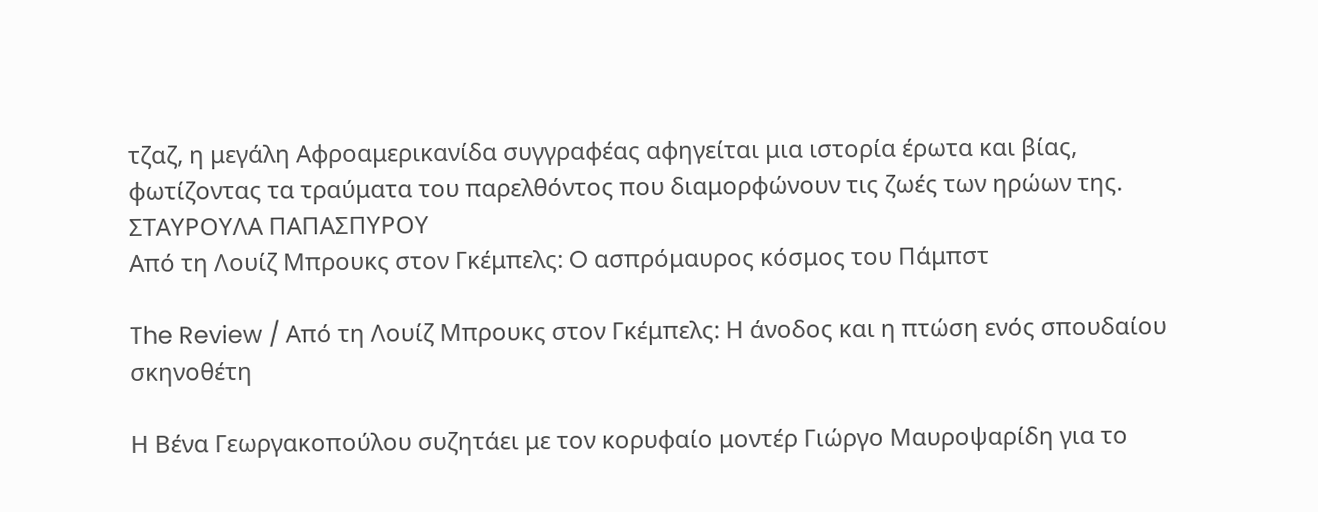τζαζ, η μεγάλη Αφροαμερικανίδα συγγραφέας αφηγείται μια ιστορία έρωτα και βίας, φωτίζοντας τα τραύματα του παρελθόντος που διαμορφώνουν τις ζωές των ηρώων της.
ΣΤΑΥΡΟΥΛΑ ΠΑΠΑΣΠΥΡΟΥ
Από τη Λουίζ Μπρουκς στον Γκέμπελς: O ασπρόμαυρος κόσμος του Πάμπστ

The Review / Από τη Λουίζ Μπρουκς στον Γκέμπελς: Η άνοδος και η πτώση ενός σπουδαίου σκηνοθέτη

Η Βένα Γεωργακοπούλου συζητάει με τον κορυφαίο μοντέρ Γιώργο Μαυροψαρίδη για το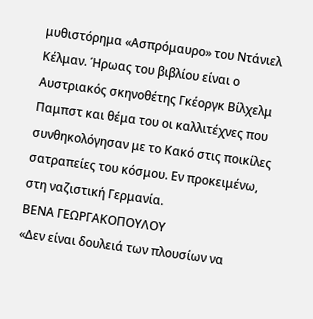μυθιστόρημα «Ασπρόμαυρο» του Ντάνιελ Κέλμαν. Ήρωας του βιβλίου είναι ο Αυστριακός σκηνοθέτης Γκέοργκ Βίλχελμ Παμπστ και θέμα του οι καλλιτέχνες που συνθηκολόγησαν με το Κακό στις ποικίλες σατραπείες του κόσμου. Εν προκειμένω, στη ναζιστική Γερμανία.
ΒΕΝΑ ΓΕΩΡΓΑΚΟΠΟΥΛΟΥ
«Δεν είναι δουλειά των πλουσίων να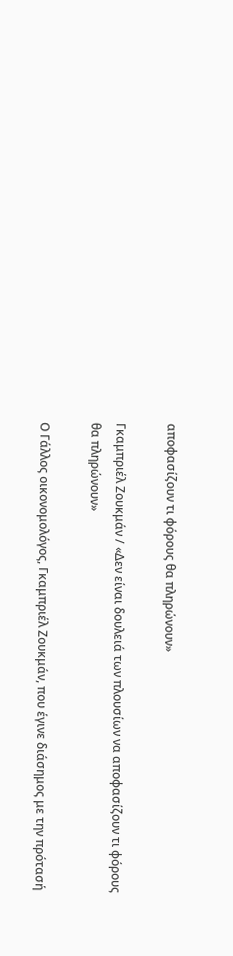αποφασίζουν τι φόρους θα πληρώνουν»

Γκαμπριέλ Ζουκμάν / «Δεν είναι δουλειά των πλουσίων να αποφασίζουν τι φόρους θα πληρώνουν»

Ο Γάλλος οικονομολόγος, Γκαμπριέλ Ζουκμάν, που έγινε διάσημος με την πρότασή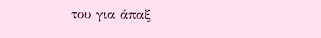του για άπαξ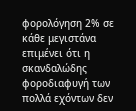φορολόγηση 2% σε κάθε μεγιστάνα επιμένει ότι η σκανδαλώδης φοροδιαφυγή των πολλά εχόντων δεν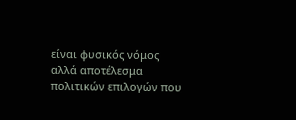είναι φυσικός νόμος αλλά αποτέλεσμα πολιτικών επιλογών που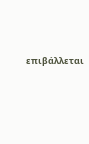επιβάλλεται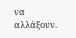να αλλάξουν.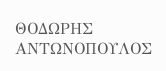ΘΟΔΩΡΗΣ ΑΝΤΩΝΟΠΟΥΛΟΣ